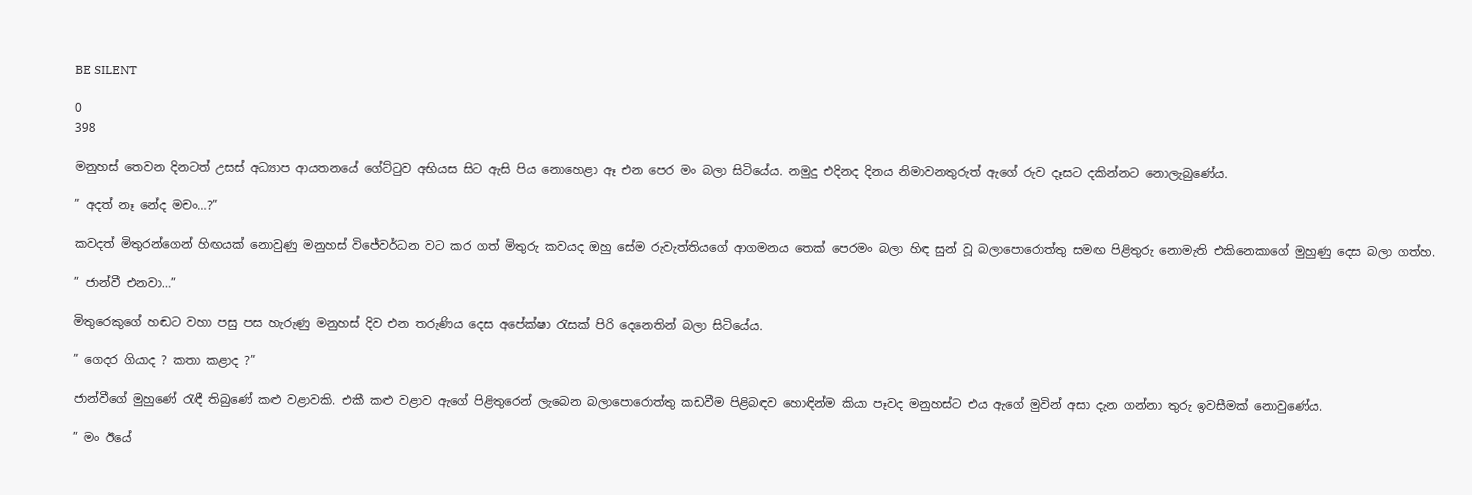BE SILENT

0
398

මනුහස් තෙවන දිනටත් උසස් අධ්‍යාප ආයතනයේ ගේට්ටුව අභියස සිට ඇසි පිය නොහෙළා ඈ එන පෙර මං බලා සිටියේය. නමුදු එදිනද දිනය නිමාවනතුරුත් ඇගේ රුව දෑසට දකින්නට නොලැබුණේය.

” අදත් නෑ නේද මචං…?”

කවදත් මිතුරන්ගෙන් හිඟයක් නොවුණු මනුහස් විජේවර්ධන වට කර ගත් මිතුරු කවයද ඔහු සේම රුවැත්තියගේ ආගමනය තෙක් පෙරමං බලා හිඳ සුන් වූ බලාපොරොත්තු සමඟ පිළිතුරු නොමැති එකිනෙකාගේ මුහුණු දෙස බලා ගත්හ.

” ජාන්වී එනවා…”

මිතුරෙකුගේ හඬට වහා පසු පස හැරුණු මනුහස් දිව එන තරුණිය දෙස අපේක්ෂා රැසක් පිරි දෙනෙතින් බලා සිටියේය.

” ගෙදර ගියාද ? කතා කළාද ?”

ජාන්වීගේ මුහුණේ රැඳී තිබුණේ කළු වළාවකි. එකී කළු වළාව ඇගේ පිළිතුරෙන් ලැබෙන බලාපොරොත්තු කඩවීම පිළිබඳව හොඳින්ම කියා පෑවද මනුහස්ට එය ඇගේ මුවින් අසා දැන ගන්නා තුරු ඉවසීමක් නොවුණේය.

” මං ඊයේ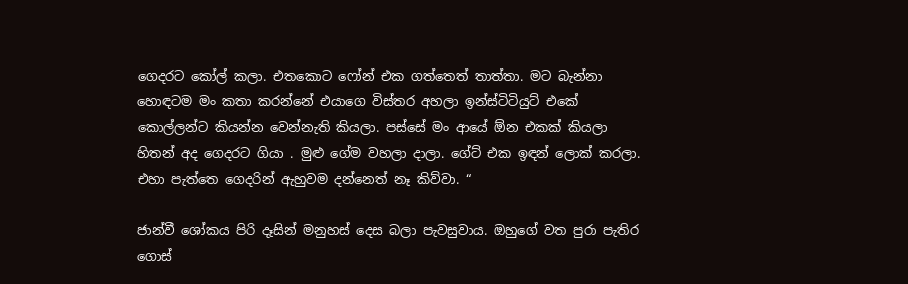ගෙදරට කෝල් කලා. එතකොට ෆෝන් එක ගත්තෙත් තාත්තා. මට බැන්නා හොඳටම මං කතා කරන්නේ එයාගෙ විස්තර අහලා ඉන්ස්ටිටියුට් එකේ කොල්ලන්ට කියන්න වෙන්නැති කියලා. පස්සේ මං ආයේ ඕන එකක් කියලා හිතන් අද ගෙදරට ගියා . මුළු ගේම වහලා දාලා. ගේට් එක ඉඳන් ලොක් කරලා. එහා පැත්තෙ ගෙදරින් ඇහුවම දන්නෙත් නෑ කිව්වා. “

ජාන්වී ශෝකය පිරි දෑසින් මනුහස් දෙස බලා පැවසුවාය. ඔහුගේ වත පුරා පැතිර ගොස්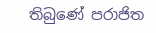තිබුණේ පරාජිත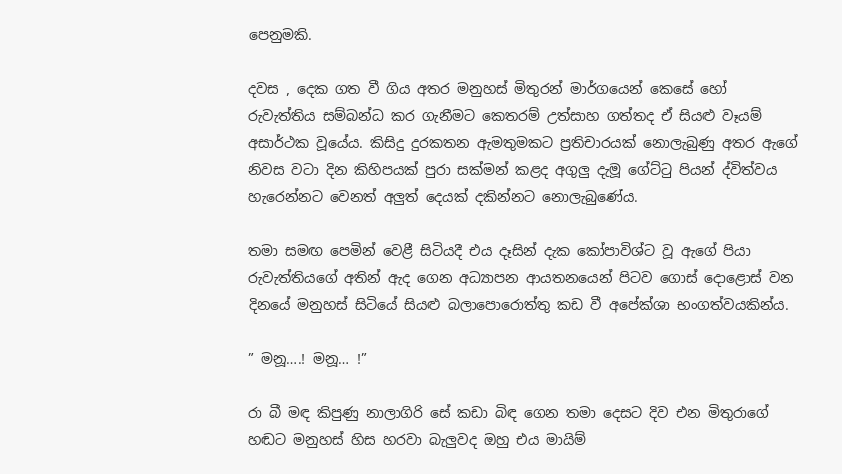පෙනුමකි.

දවස , දෙක ගත වී ගිය අතර මනුහස් මිතුරන් මාර්ගයෙන් කෙසේ හෝ රුවැත්තිය සම්බන්ධ කර ගැනීමට කෙතරම් උත්සාහ ගත්තද ඒ සියළු වෑයම් අසාර්ථක වූයේය. කිසිදු දුරකතන ඇමතුමකට ප්‍රතිචාරයක් නොලැබුණු අතර ඇගේ නිවස වටා දින කිහිපයක් පුරා සක්මන් කළද අගුලු දැමූ ගේට්ටු පියන් ද්විත්වය හැරෙන්නට වෙනත් අලුත් දෙයක් දකින්නට නොලැබුණේය.

තමා සමඟ පෙමින් වෙළී සිටියදී එය දෑසින් දැක කෝපාවිශ්ට වූ ඇගේ පියා  රුවැත්තියගේ අතින් ඇද ගෙන අධ්‍යාපන ආයතනයෙන් පිටව ගොස් දොළොස් වන දිනයේ මනුහස් සිටියේ සියළු බලාපොරොත්තු කඩ වී අපේක්ශා භංගත්වයකින්ය.

” මනූ….! මනූ… !”

රා බී මඳ කිපුණු නාලාගිරි සේ කඩා බිඳ ගෙන තමා දෙසට දිව එන මිතුරාගේ හඬට මනුහස් හිස හරවා බැලුවද ඔහු එය මායිම්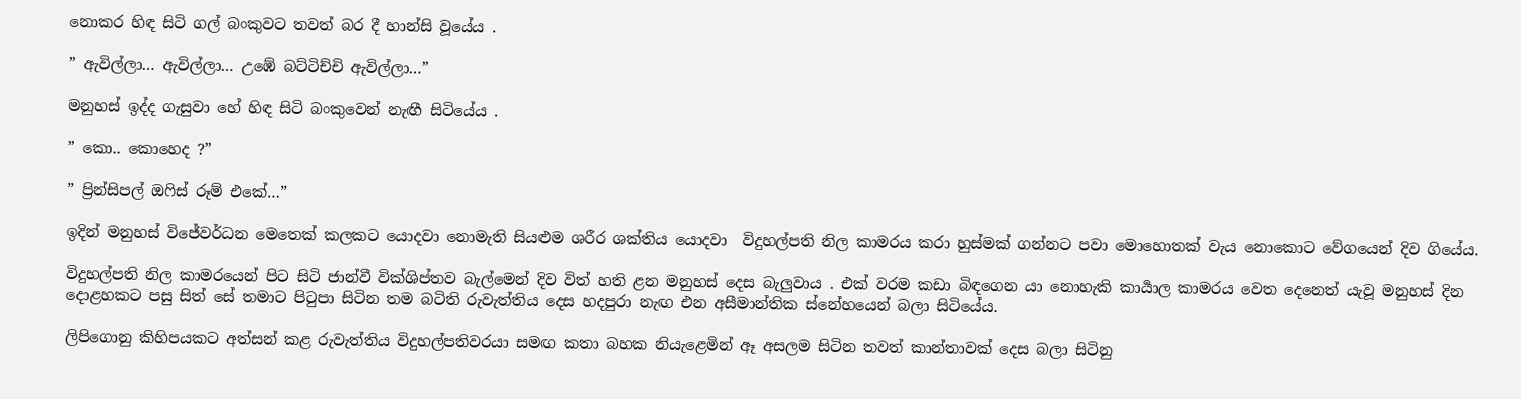නොකර හිඳ සිටි ගල් බංකුවට තවත් බර දී හාන්සි වූයේය .

” ඇවිල්ලා… ඇවිල්ලා… උඹේ බට්ටිච්චි ඇවිල්ලා…”

මනුහස් ඉද්ද ගැසුවා හේ හිඳ සිටි බංකුවෙන් නැඟී සිටියේය .

” කො.. කොහෙද ?”

” ප්‍රින්සිපල් ඔෆිස් රූම් එකේ…”

ඉදින් මනුහස් විජේවර්ධන මෙතෙක් කලකට යොදවා නොමැති සියළුම ශරීර ශක්තිය යොදවා  විදුහල්පති නිල කාමරය කරා හුස්මක් ගන්නට පවා මොහොතක් වැය නොකොට වේගයෙන් දිව ගියේය.

විදුහල්පති නිල කාමරයෙන් පිට සිටි ජාන්වී වික්ශිප්තව බැල්මෙන් දිව විත් හති ළන මනුහස් දෙස බැලුවාය . එක් වරම කඩා බිඳගෙන යා නොහැකි කාර්‍යාල කාමරය වෙත දෙනෙත් යැවූ මනුහස් දින දොළහකට පසු සිත් සේ තමාට පිටුපා සිටින තම බටිති රුවැත්තිය දෙස හදපුරා නැඟ එන අසීමාන්තික ස්නේහයෙන් බලා සිටියේය.

ලිපිගොනු කිහිපයකට අත්සන් කළ රුවැත්තිය විදුහල්පතිවරයා සමඟ කතා බහක නියැළෙමින් ඈ අසලම සිටින තවත් කාන්තාවක් දෙස බලා සිටිනු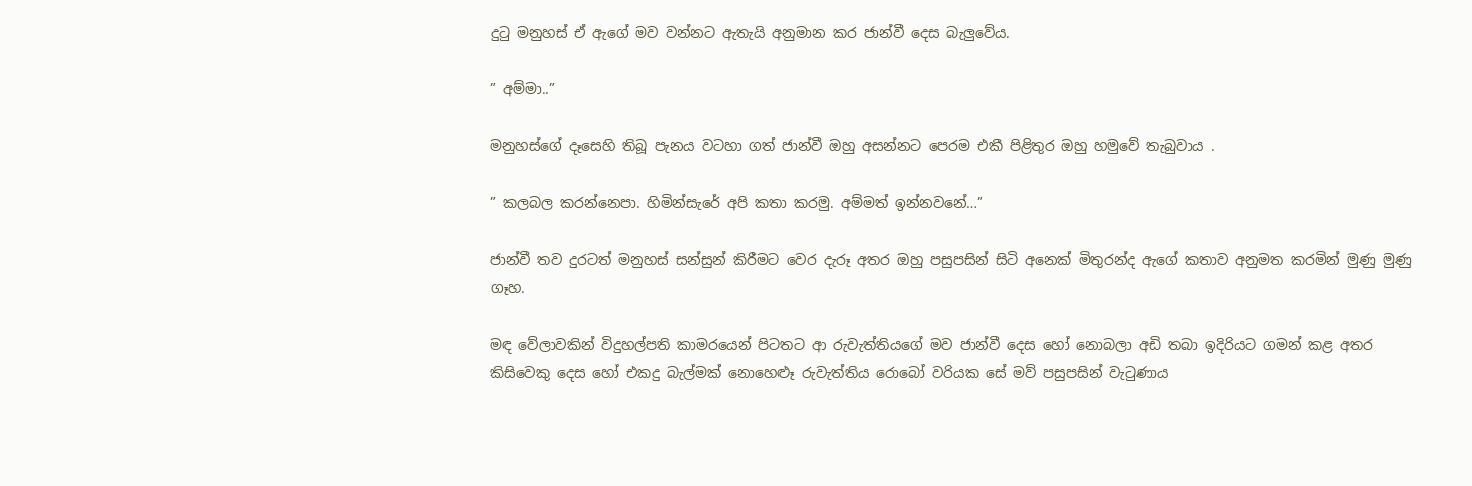දුටු මනුහස් ඒ ඇගේ මව වන්නට ඇතැයි අනුමාන කර ජාන්වී දෙස බැලුවේය.

” අම්මා..”

මනුහස්ගේ දෑසෙහි තිබූ පැනය වටහා ගත් ජාන්වී ඔහු අසන්නට පෙරම එකී පිළිතුර ඔහු හමුවේ තැබුවාය .

” කලබල කරන්නෙපා. හිමින්සැරේ අපි කතා කරමු. අම්මත් ඉන්නවනේ…”

ජාන්වී තව දුරටත් මනුහස් සන්සුන් කිරීමට වෙර දැරූ අතර ඔහු පසුපසින් සිටි අනෙක් මිතුරන්ද ඇගේ කතාව අනුමත කරමින් මුණු මුණු ගෑහ.

මඳ වේලාවකින් විදුහල්පති කාමරයෙන් පිටතට ආ රුවැත්තියගේ මව ජාන්වී දෙස හෝ නොබලා අඩි තබා ඉදිරියට ගමන් කළ අතර කිසිවෙකු දෙස හෝ එකදු බැල්මක් නොහෙළූ රුවැත්තිය රොබෝ වරියක සේ මව් පසුපසින් වැටුණාය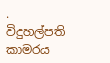. විදුහල්පති කාමරය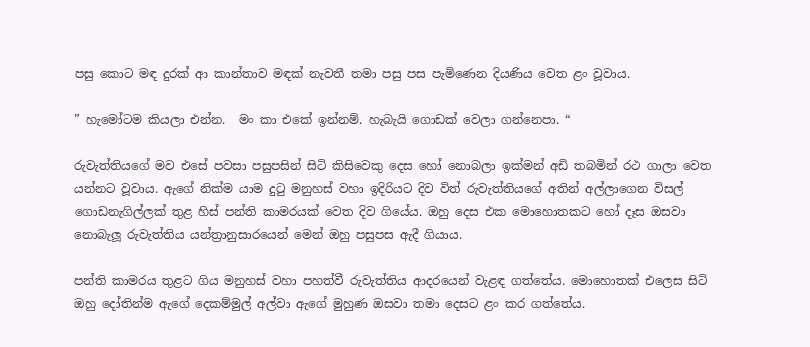පසු කොට මඳ දුරක් ආ කාන්තාව මඳක් නැවතී තමා පසු පස පැමිණෙන දියණිය වෙත ළං වූවාය.

” හැමෝටම කියලා එන්න.  මං කා එකේ ඉන්නම්. හැබැයි ගොඩක් වෙලා ගන්නෙපා. “

රුවැත්තියගේ මව එසේ පවසා පසුපසින් සිටි කිසිවෙකු දෙස හෝ නොබලා ඉක්මන් අඩි තබමින් රථ ගාලා වෙත යන්නට වූවාය. ඇගේ නික්ම යාම දුටු මනුහස් වහා ඉදිරියට දිව විත් රුවැත්තියගේ අතින් අල්ලාගෙන විසල් ගොඩනැගිල්ලක් තුළ හිස් පන්ති කාමරයක් වෙත දිව ගියේය. ඔහු දෙස එක මොහොතකට හෝ දෑස ඔසවා නොබැලූ රුවැත්තිය යන්ත්‍රානුසාරයෙන් මෙන් ඔහු පසුපස ඇදී ගියාය.

පන්ති කාමරය තුළට ගිය මනුහස් වහා පහත්වී රුවැත්තිය ආදරයෙන් වැළඳ ගත්තේය. මොහොතක් එලෙස සිටි ඔහු දෝතින්ම ඇගේ දෙකම්මුල් අල්වා ඇගේ මුහුණ ඔසවා තමා දෙසට ළං කර ගත්තේය.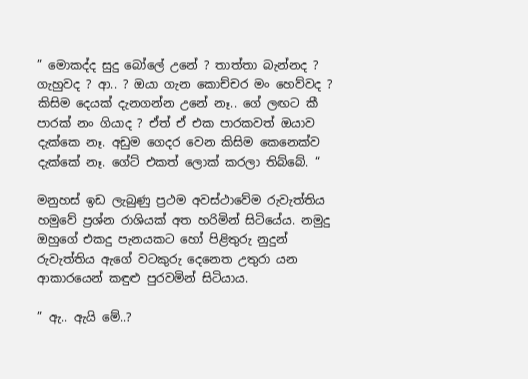” මොකද්ද සුදු බෝලේ උනේ ? තාත්තා බැන්නද ? ගැහුවද ? ආ.. ? ඔයා ගැන කොච්චර මං හෙව්වද ? කිසිම දෙයක් දැනගන්න උනේ නෑ.. ගේ ලඟට කී පාරක් නං ගියාද ? ඒත් ඒ එක පාරකවත් ඔයාව දැක්කෙ නෑ. අඩුම ගෙදර වෙන කිසිම කෙනෙක්ව දැක්කේ නෑ. ගේට් එකත් ලොක් කරලා තිබ්බේ. “

මනුහස් ඉඩ ලැබුණු ප්‍රථම අවස්ථාවේම රුවැත්තිය හමුවේ ප්‍රශ්න රාශියක් අත හරිමින් සිටියේය. නමුදු ඔහුගේ එකදු පැනයකට හෝ පිළිතුරු නුදුන් රුවැත්තිය ඇගේ වටකුරු දෙනෙත උතුරා යන ආකාරයෙන් කඳුළු පුරවමින් සිටියාය.

” ඇ.. ඇයි මේ..?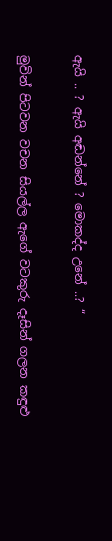ඇයි .. ? ඇයි අඬන්නේ ? මොකද්ද උනේ ..? “

මුවින් පිටවන වචන සියල්ල ඇගේ වටකුරු දෑසින් ගලන කඳුළු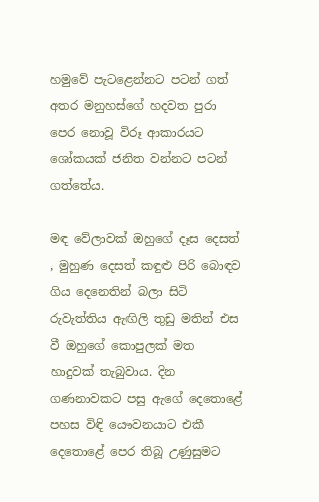හමුවේ පැටළෙන්නට පටන් ගත් අතර මනුහස්ගේ හදවත පුරා පෙර නොවූ විරූ ආකාරයට ශෝකයක් ජනිත වන්නට පටන් ගත්තේය.

මඳ වේලාවක් ඔහුගේ දෑස දෙසත් , මුහුණ දෙසත් කඳුළු පිරි බොඳව ගිය දෙනෙතින් බලා සිටි රුවැත්තිය ඇඟිලි තුඩු මතින් එස වී ඔහුගේ කොපුලක් මත හාදුවක් තැබුවාය. දින ගණනාවකට පසු ඇගේ දෙතොළේ පහස විඳි යෞවනයාට එකී දෙතොළේ පෙර තිබූ උණුසුමට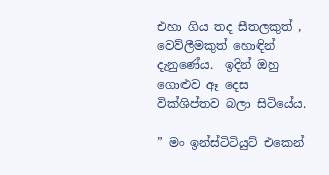එහා ගිය තද සීතලකුත් , වෙව්ලීමකුත් හොඳින් දැනුණේය.  ඉදින් ඔහු ගොළුව ඈ දෙස වික්ශිප්තව බලා සිටියේය.

” මං ඉන්ස්ටිටියුට් එකෙන්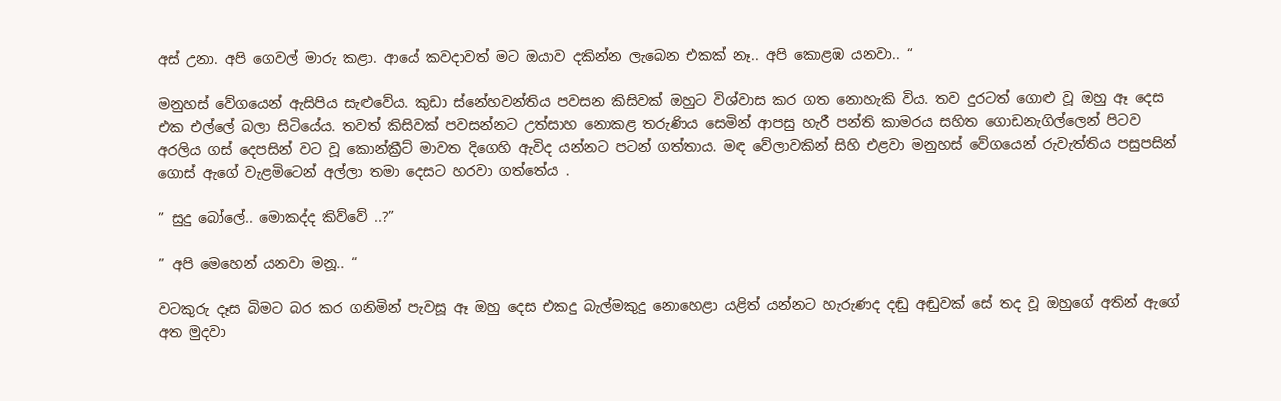අස් උනා. අපි ගෙවල් මාරු කළා. ආයේ කවදාවත් මට ඔයාව දකින්න ලැබෙන එකක් නෑ.. අපි කොළඹ යනවා.. “

මනුහස් වේගයෙන් ඇසිපිය සැළුවේය. කුඩා ස්නේහවන්තිය පවසන කිසිවක් ඔහුට විශ්වාස කර ගත නොහැකි විය. තව දුරටත් ගොළු වූ ඔහු ඈ දෙස එක එල්ලේ බලා සිටියේය. තවත් කිසිවක් පවසන්නට උත්සාහ නොකළ තරුණිය සෙමින් ආපසු හැරී පන්ති කාමරය සහිත ගොඩනැගිල්ලෙන් පිටව අරලිය ගස් දෙපසින් වට වූ කොන්ක්‍රීට් මාවත දිගෙහි ඇවිද යන්නට පටන් ගත්තාය. මඳ වේලාවකින් සිහි එළවා මනුහස් වේගයෙන් රුවැත්තිය පසුපසින් ගොස් ඇගේ වැළමිටෙන් අල්ලා තමා දෙසට හරවා ගත්තේය .

” සුදු බෝලේ.. මොකද්ද කිව්වේ ..?”

” අපි මෙහෙන් යනවා මනූ.. “

වටකුරු දෑස බිමට බර කර ගනිමින් පැවසූ ඈ ඔහු දෙස එකදු බැල්මකුදු නොහෙළා යළිත් යන්නට හැරුණද දඬු අඬුවක් සේ තද වූ ඔහුගේ අතින් ඇගේ අත මුදවා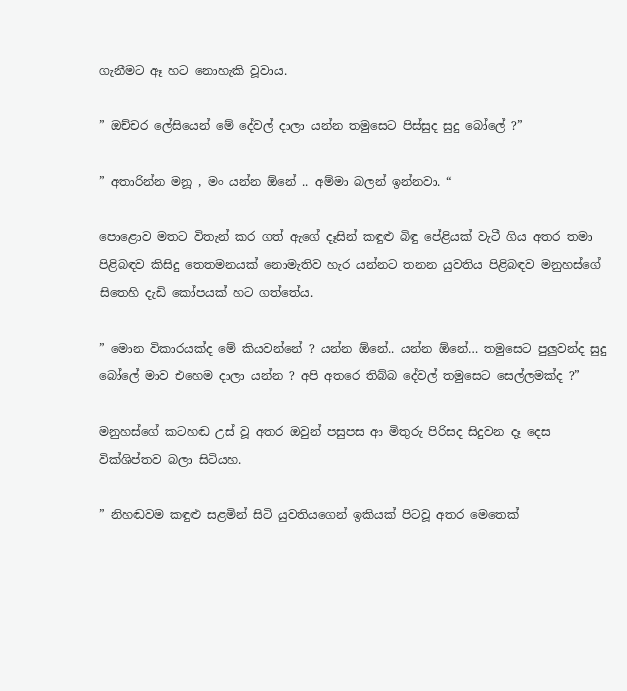ගැනීමට ඈ හට නොහැකි වූවාය.

” ඔච්චර ලේසියෙන් මේ දේවල් දාලා යන්න තමුසෙට පිස්සුද සුදු බෝලේ ?”

” අතාරින්න මනූ , මං යන්න ඕනේ .. අම්මා බලන් ඉන්නවා. “

පොළොව මතට විතැන් කර ගත් ඇගේ දෑසින් කඳුළු බිඳු පේළියක් වැටී ගිය අතර තමා පිළිබඳව කිසිදු තෙතමනයක් නොමැතිව හැර යන්නට තනන යුවතිය පිළිබඳව මනුහස්ගේ සිතෙහි දැඩි කෝපයක් හට ගත්තේය.

” මොන විකාරයක්ද මේ කියවන්නේ ? යන්න ඕනේ.. යන්න ඕනේ… තමුසෙට පුලුවන්ද සුදු බෝලේ මාව එහෙම දාලා යන්න ? අපි අතරෙ තිබ්බ දේවල් තමුසෙට සෙල්ලමක්ද ?”

මනුහස්ගේ කටහඬ උස් වූ අතර ඔවුන් පසුපස ආ මිතුරු පිරිසද සිදුවන දෑ දෙස වික්ශිප්තව බලා සිටියහ.

” නිහඬවම කඳුළු සළමින් සිටි යුවතියගෙන් ඉකියක් පිටවූ අතර මෙතෙක්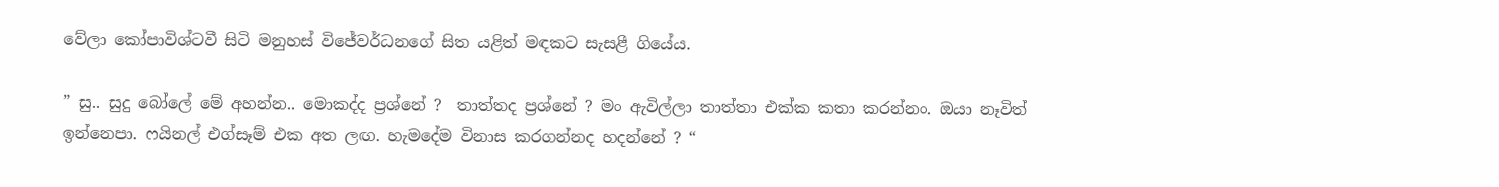වේලා කෝපාවිශ්ටවී සිටි මනුහස් විජේවර්ධනගේ සිත යළිත් මඳකට සැසළී ගියේය.

” සු.. සුදු බෝලේ මේ අහන්න.. මොකද්ද ප්‍රශ්නේ ?  තාත්තද ප්‍රශ්නේ ? මං ඇවිල්ලා තාත්තා එක්ක කතා කරන්නං. ඔයා නෑවිත් ඉන්නෙපා. ෆයිනල් එග්සෑම් එක අත ලඟ. හැමදේම විනාස කරගන්නද හදන්නේ ? “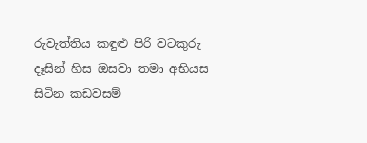රුවැත්තිය කඳුළු පිරි වටකුරු දෑසින් හිස ඔසවා තමා අභියස සිටින කඩවසම්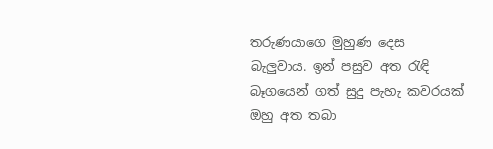තරුණයාගෙ මුහුණ දෙස බැලුවාය. ඉන් පසුව අත රැඳි බෑගයෙන් ගත් සුදු පැහැ කවරයක් ඔහු අත තබා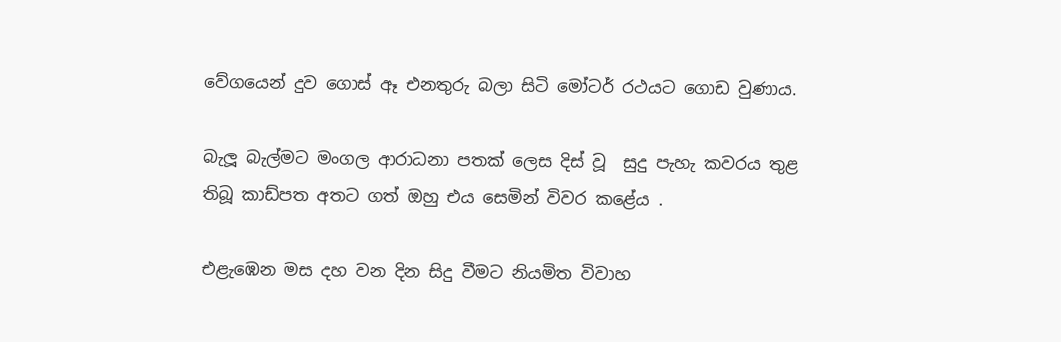වේගයෙන් දුව ගොස් ඈ එනතුරු බලා සිටි මෝටර් රථයට ගොඩ වුණාය.

බැලූ බැල්මට මංගල ආරාධනා පතක් ලෙස දිස් වූ  සුදු පැහැ කවරය තුළ තිබූ කාඩ්පත අතට ගත් ඔහු එය සෙමින් විවර කළේය .

එළැඹෙන මස දහ වන දින සිදු වීමට නියමිත විවාහ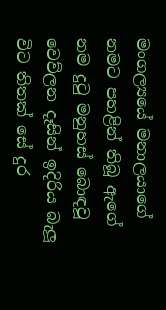මංගල්‍යයේ මනාලයාගේ නමට පහළින් තිබූ ඇගේ නම දුටු මනුහස් බොඳවූ වෙව්ලන දෑසින් ඉදිරිය බැලූ විට තිතක් සේ දුර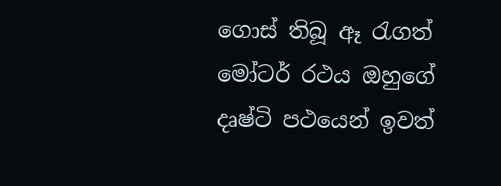ගොස් තිබූ ඈ රැගත් මෝටර් රථය ඔහුගේ දෘෂ්ටි පථයෙන් ඉවත්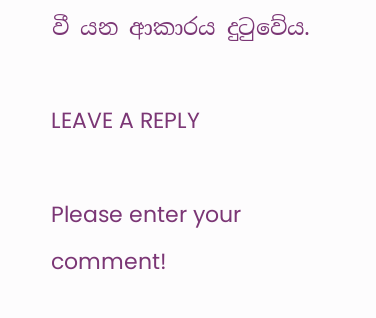වී යන ආකාරය දුටුවේය.

LEAVE A REPLY

Please enter your comment!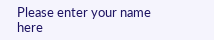Please enter your name here